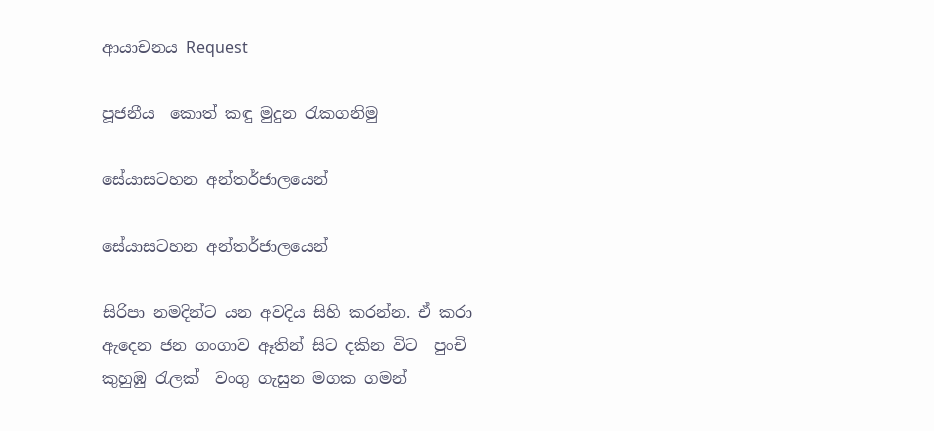ආයාචනය Request

පූජනීය  කොත් කඳු මුදුන රැකගනිමු

සේයාසටහන අන්තර්ජාලයෙන්

සේයාසටහන අන්තර්ජාලයෙන්

සිරිපා නමදින්ට යන අවදිය සිහි කරන්න. ඒ කරා ඇදෙන ජන ගංගාව ඈතින් සිට දකින විට  පුංචි කුහුඹු රැලක්  වංගු ගැසුන මගක ගමන්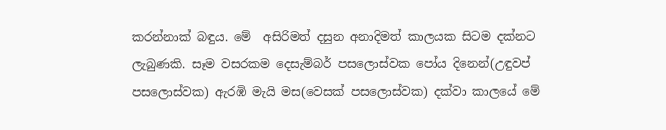කරන්නාක් බඳුය. මේ  අසිරිමත් දසුන අනාදිමත් කාලයක සිටම දක්නට ලැබුණකි. සෑම වසරකම දෙසැම්බර් පසලොස්වක පෝය දිනෙන්(උඳුවප් පසලොස්වක) ඇරඹි මැයි මස(වෙසක් පසලොස්වක) දක්වා කාලයේ මේ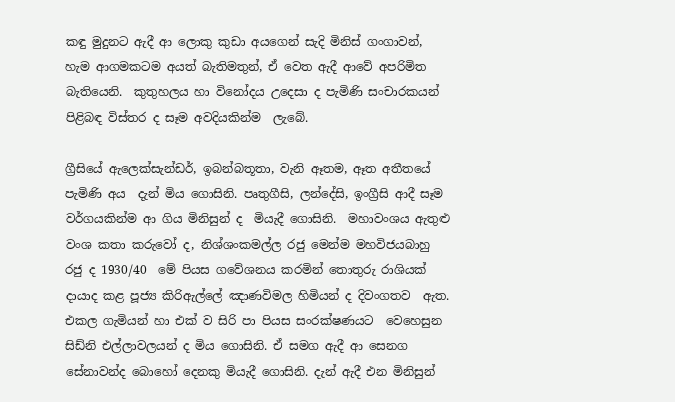කඳු මුදුනට ඇදී ආ ලොකු කුඩා අයගෙන් සැදි මිනිස් ගංගාවන්, හැම ආගමකටම අයත් බැතිමතුන්, ඒ වෙත ඇදී ආවේ අපරිමිත බැතියෙනි.  කුතුහලය හා විනෝදය උදෙසා ද පැමිණි සංචාරකයන් පිළිබඳ විස්තර ද සෑම අවදියකින්ම  ලැබේ.

ග්‍රීසියේ ඇලෙක්සැන්ඩර්, ඉබන්බතූතා, වැනි ඈතම, ඈත අතීතයේ පැමිණි අය  දැන් මිය ගොසිනි. පෘතුගීසි, ලන්දේසි, ඉංග්‍රීසි ආදී සෑම වර්ගයකින්ම ආ ගිය මිනිසුන් ද  මියැදී ගොසිනි.  මහාවංශය ඇතුළු වංශ කතා කරුවෝ ද, නිශ්ශංකමල්ල රජු මෙන්ම මහවිජයබාහු රජු ද 1930/40  මේ පියස ගවේශනය කරමින් තොතුරු රාශියක් දායාද කළ පූජ්‍ය කිරිඇල්ලේ ඤාණවිමල හිමියන් ද දිවංගතව  ඇත. එකල ගැමියන් හා එක් ව සිරි පා පියස සංරක්ෂණයට  වෙහෙසුන සිඩ්නි එල්ලාවලයන් ද මිය ගොසිනි. ඒ සමග ඇදී ආ සෙනග සේනාවන්ද බොහෝ දෙනකු මියැදී ගොසිනි. දැන් ඇදී එන මිනිසුන්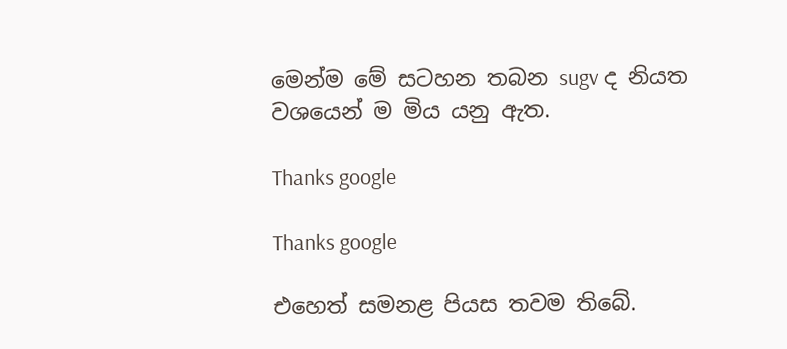මෙන්ම මේ සටහන තබන sugv ද නියත වශයෙන් ම මිය යනු ඇත.

Thanks google

Thanks google

එහෙත් සමනළ පියස තවම තිබේ.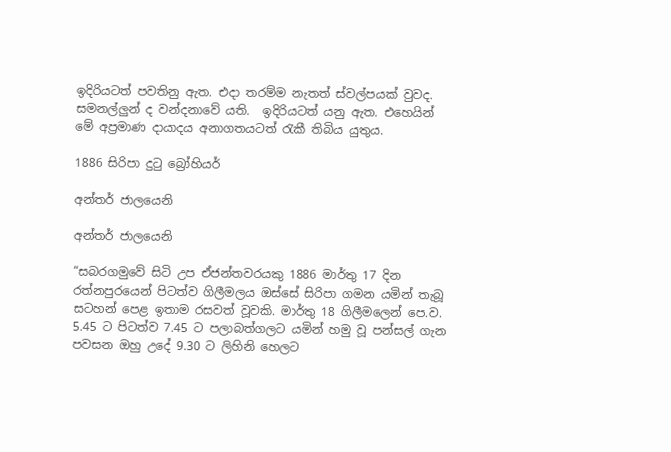ඉදිරියටත් පවතිනු ඇත. එදා තරම්ම නැතත් ස්වල්පයක් වුවද.  සමනල්ලුන් ද වන්දනාවේ යති.  ඉදිරියටත් යනු ඇත. එහෙයින් මේ අප්‍රමාණ දායාදය අනාගතයටත් රැකී තිබිය යුතුය.

1886 සිරිපා දුටු බ්‍රෝහියර්

අන්තර් ජාලයෙනි

අන්තර් ජාලයෙනි

“සබරගමුවේ සිටි උප ඒජන්තවරයකු 1886 මාර්තු 17 දින රත්නපුරයෙන් පිටත්ව ගිලීමලය ඔස්සේ සිරිපා ගමන යමින් තැබූ සටහන් පෙළ ඉතාම රසවත් වූවකි. මාර්තු 18 ගිලීමලෙන් පෙ.ව. 5.45 ට පිටත්ව 7.45 ට පලාබත්ගලට යමින් හමු වූ පන්සල් ගැන පවසන ඔහු උදේ 9.30 ට ලිහිනි හෙලට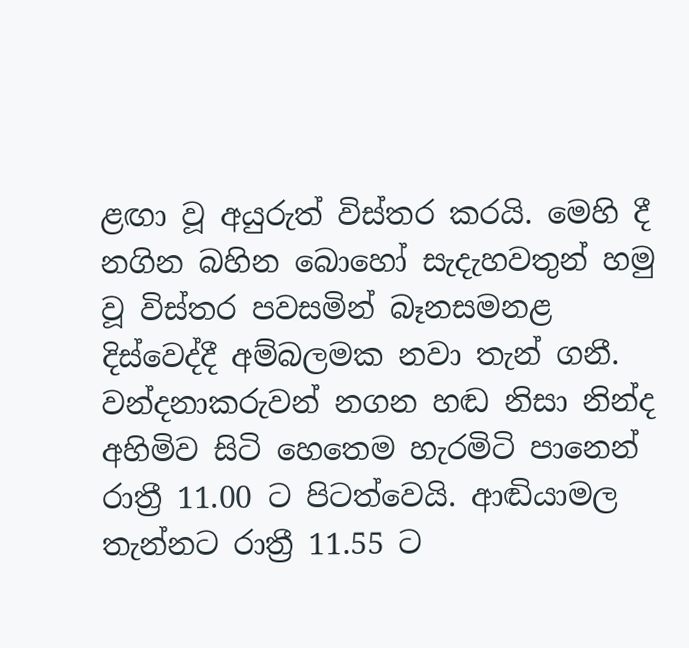ළඟා වූ අයුරුත් විස්තර කරයි. මෙහි දී නගින බහින බොහෝ සැදැහවතුන් හමු වූ විස්තර පවසමින් බෑනසමනළ දිස්වෙද්දී අම්බලමක නවා තැන් ගනී. වන්දනාකරුවන් නගන හඬ නිසා නින්ද අහිමිව සිටි හෙතෙම හැරමිටි පානෙන් රාත්‍රී 11.00 ට පිටත්වෙයි. ආඬියාමල තැන්නට රාත්‍රී 11.55 ට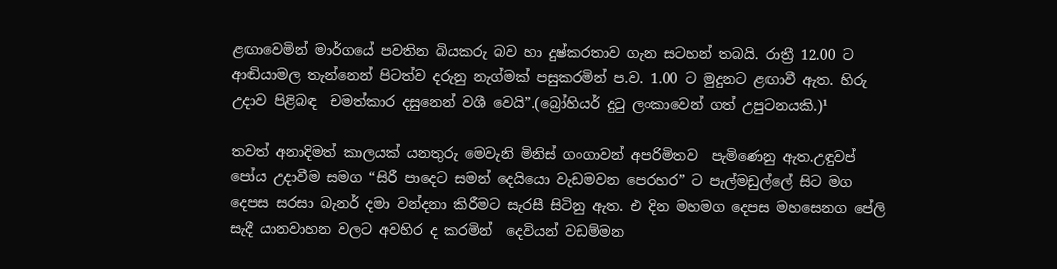ළඟාවෙමින් මාර්ගයේ පවතින බියකරු බව හා දුෂ්කරතාව ගැන සටහන් තබයි. රාත්‍රී 12.00 ට ආඬියාමල තැන්නෙන් පිටත්ව දරුනු නැග්මක් පසුකරමින් ප.ව. 1.00 ට මුදුනට ළඟාවී ඇත. හිරු උදාව පිළිබඳ  චමත්කාර දසුනෙන් වශී වෙයි”.(බ්‍රෝහියර් දුටු ලංකාවෙන් ගත් උපුටනයකි.)¹

තවත් අනාදිමත් කාලයක් යනතුරු මෙවැනි මිනිස් ගංගාවන් අපරිමිතව  පැමිණෙනු ඇත.උඳුවප් පෝය උදාවීම සමග “සිරී පාදෙට සමන් දෙයියො වැඩමවන පෙරහර” ට පැල්මඩුල්ලේ සිට මග දෙපස සරසා බැනර් දමා වන්දනා කිරීමට සැරසී සිටිනු ඇත. එ දින මහමග දෙපස මහසෙනග පේලි සැදී යානවාහන වලට අවහිර ද කරමින්  දෙවියන් වඩම්මන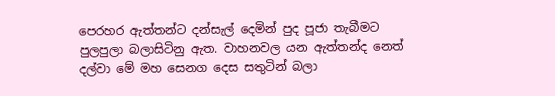පෙරහර ඇත්තන්ට දන්සැල් දෙමින් පුද පූජා තැබීමට පුලපුලා බලාසිටිනු ඇත. වාහනවල යන ඇත්තන්ද නෙත් දල්වා මේ මහ සෙනග දෙස සතුටින් බලා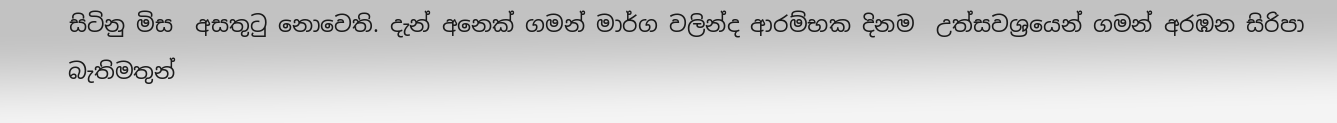සිටිනු මිස  අසතුටු නොවෙති. දැන් අනෙක් ගමන් මාර්ග වලින්ද ආරම්භක දිනම  උත්සවශ්‍රයෙන් ගමන් අරඹන සිරිපා බැතිමතුන්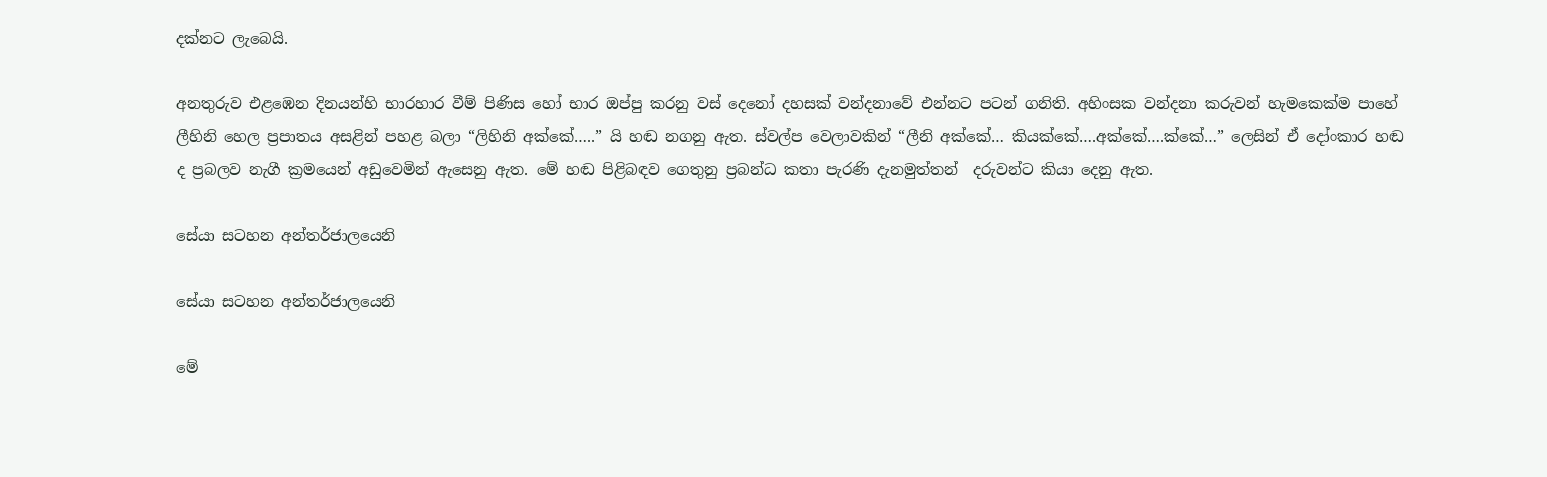දක්නට ලැබෙයි.

අනතුරුව එළඹෙන දිනයන්හි භාරහාර වීම් පිණිස හෝ භාර ඔප්පු කරනු වස් දෙනෝ දහසක් වන්දනාවේ එන්නට පටන් ගනිති. අහිංසක වන්දනා කරුවන් හැමකෙක්ම පාහේ  ලීහිනි හෙල ප්‍රපාතය අසළින් පහළ බලා “ලිහිනි අක්කේ…..” යි හඬ නගනු ඇත. ස්වල්ප වෙලාවකින් “ලීනි අක්කේ… කියක්කේ….අක්කේ….ක්කේ…” ලෙසින් ඒ දෝංකාර හඬ ද ප්‍රබලව නැගී ක්‍රමයෙන් අඩුවෙමින් ඇසෙනු ඇත. මේ හඬ පිළිබඳව ගෙතුනු ප්‍රබන්ධ කතා පැරණි දැනමුත්තන්  දරුවන්ට කියා දෙනු ඇත.

සේයා සටහන අන්තර්ජාලයෙනි

සේයා සටහන අන්තර්ජාලයෙනි

මේ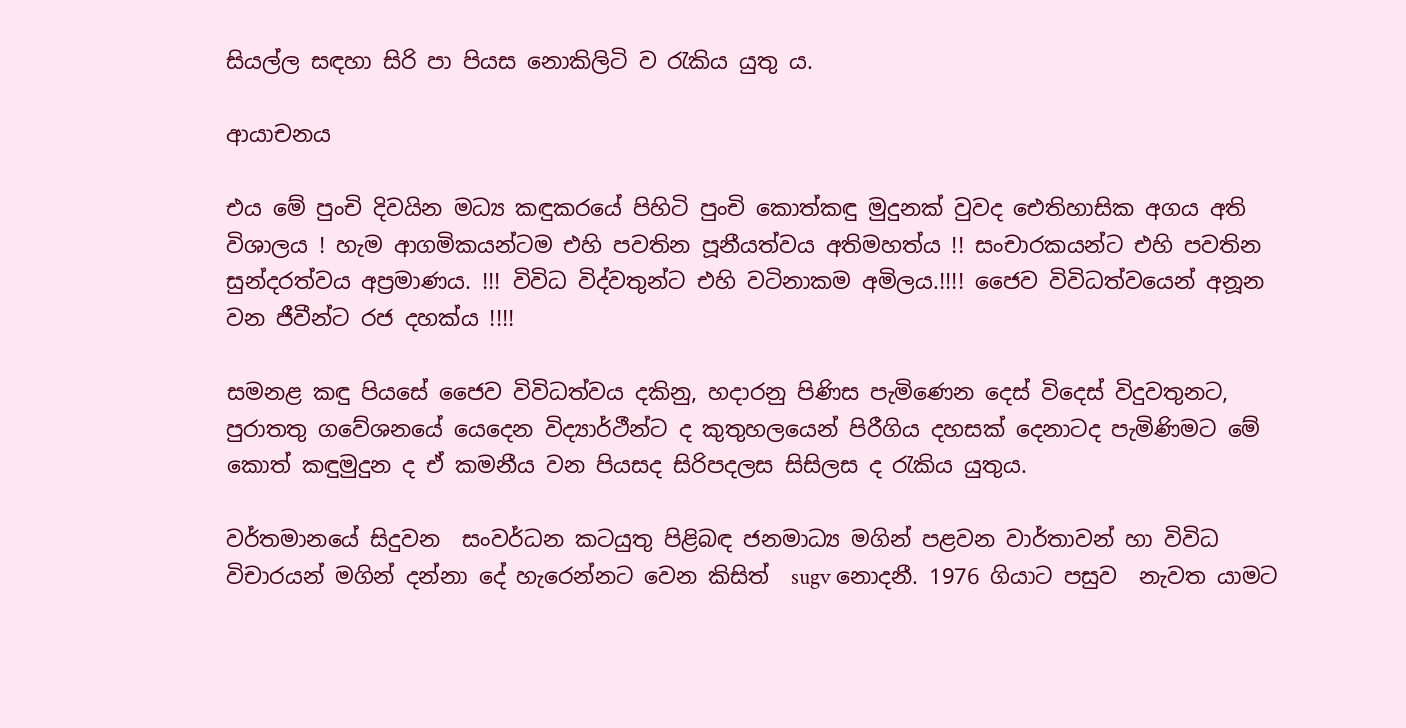සියල්ල සඳහා සිරි පා පියස නොකිලිටි ව රැකිය යුතු ය.

ආයාචනය

එය මේ පුංචි දිවයින මධ්‍ය කඳුකරයේ පිහිටි පුංචි කොත්කඳු මුදුනක් වුවද ඓතිහාසික අගය අති විශාලය ! හැම ආගමිකයන්ටම එහි පවතින පූනීයත්වය අතිමහත්ය !! සංචාරකයන්ට එහි පවතින සුන්දරත්වය අප්‍රමාණය. !!! විවිධ විද්වතුන්ට එහි වටිනාකම අමිලය.!!!! ජෛව විවිධත්වයෙන් අනූන වන ජීවීන්ට රජ දහක්ය !!!!

සමනළ කඳු පියසේ ජෛව විවිධත්වය දකිනු, හදාරනු පිණිස පැමිණෙන දෙස් විදෙස් විදුවතුනට, පුරාතතු ගවේශනයේ යෙදෙන විද්‍යාර්ථීන්ට ද කුතුහලයෙන් පිරීගිය දහසක් දෙනාටද පැමිණිමට මේ කොත් කඳුමුදුන ද ඒ කමනීය වන පියසද සිරිපදලස සිසිලස ද රැකිය යුතුය.

වර්තමානයේ සිදුවන  සංවර්ධන කටයුතු පිළිබඳ ජනමාධ්‍ය මගින් පළවන වාර්තාවන් හා විවිධ විචාරයන් මගින් දන්නා දේ හැරෙන්නට වෙන කිසිත්  sugv නොදනී. 1976 ගියාට පසුව  නැවත යාමට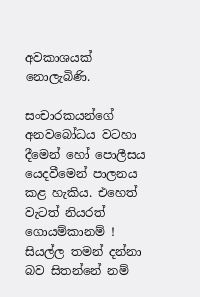අවකාශයක් නොලැබිණි.

සංචාරකයන්ගේ අනවබෝධය වටහා දීමෙන් හෝ පොලීසය යෙදවීමෙන් පාලනය කළ හැකිය. එහෙත් වැටත් නියරත් ගොයම්කානම් ! සියල්ල තමන් දන්නා බව සිතන්නේ නම්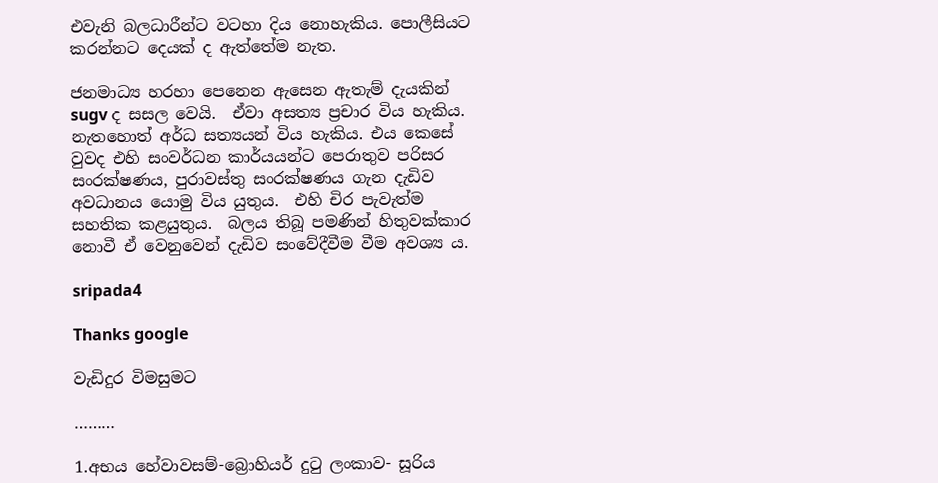එවැනි බලධාරීන්ට වටහා දිය නොහැකිය. පොලීසියට කරන්නට දෙයක් ද ඇත්තේම නැත.

ජනමාධ්‍ය හරහා පෙනෙන ඇසෙන ඇතැම් දැයකින් sugv ද සසල වෙයි.  ඒවා අසත්‍ය ප්‍රචාර විය හැකිය. නැතහොත් අර්ධ සත්‍යයන් විය හැකිය. එය කෙසේ වුවද එහි සංවර්ධන කාර්යයන්ට පෙරාතුව පරිසර සංරක්ෂණය, පුරාවස්තු සංරක්ෂණය ගැන දැඩිව  අවධානය යොමු විය යුතුය.  එහි චිර පැවැත්ම සහතික කළයුතුය.  බලය තිබූ පමණින් හිතුවක්කාර නොවී ඒ වෙනුවෙන් දැඩිව සංවේදීවීම වීම අවශ්‍ය ය.

sripada4

Thanks google

වැඩිදුර විමසුමට

………

1.අභය හේවාවසම්-බ්‍රොහියර් දුටු ලංකාව- සූරිය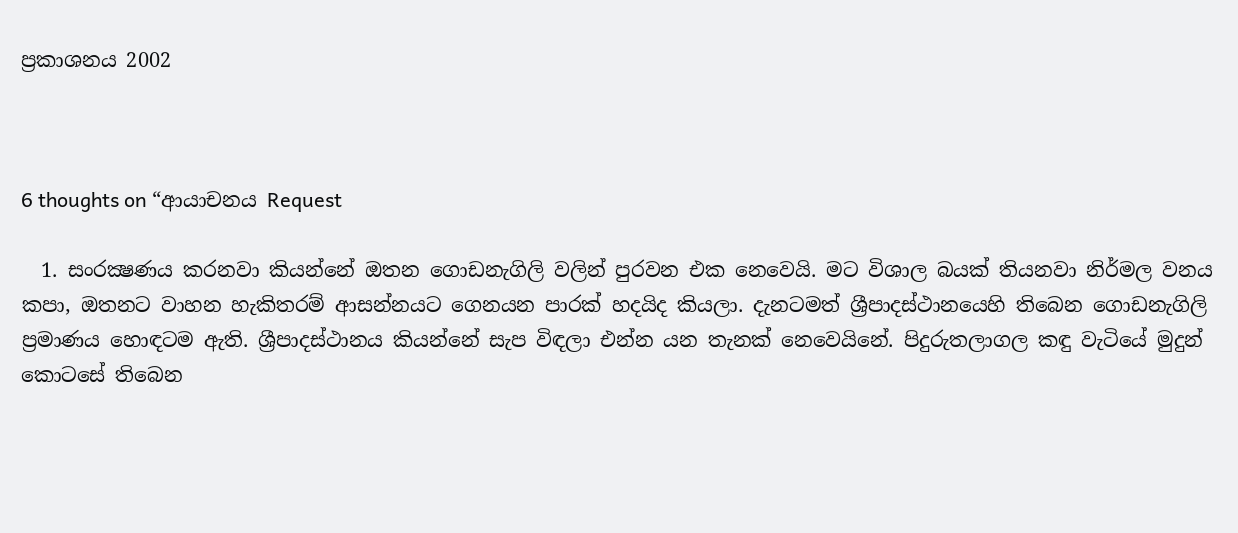ප්‍රකාශනය 2002



6 thoughts on “ආයාචනය Request

  1. සංරක්‍ෂණය කරනවා කියන්නේ ඔතන ගොඩනැගිලි වලින් පුරවන එක නෙවෙයි. මට විශාල බයක් තියනවා නිර්මල වනය කපා, ඔතනට වාහන හැකිතරම් ආසන්නයට ගෙනයන පාරක් හදයිද කියලා. දැනටමත් ශ්‍රීපාදස්ථානයෙහි තිබෙන ගොඩනැගිලි ප්‍රමාණය හොඳටම ඇති. ශ්‍රීපාදස්ථානය කියන්නේ සැප විඳලා එන්න යන තැනක් නෙවෙයිනේ. පිදුරුතලාගල කඳු වැටියේ මුදුන් කොටසේ තිබෙන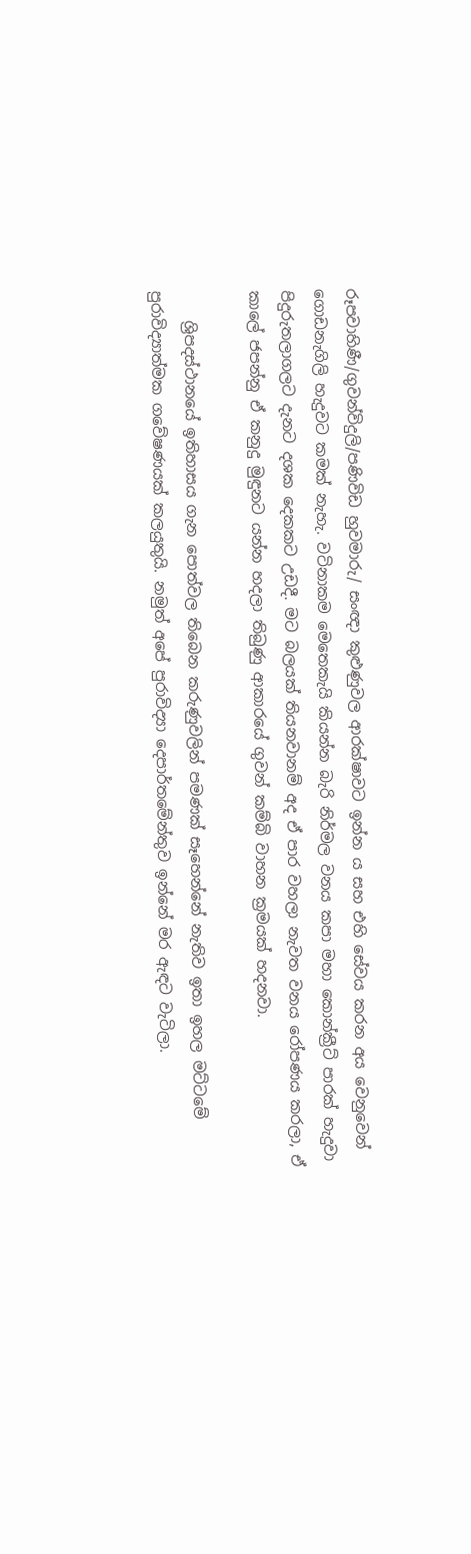රූපවාහිණී/ගුවන්විදුලි/පණිවිඩ හුවමාරු/ සංඥා කුළුණුවල ආරක්ෂාවට ඉන්න ය සහ එහි සේවය කරන අය වෙනුවෙන් ගොඩනැගිලි හැදුවට කමක් නැහැ. වටිනාකම මෙතෙකැයි කියන්න බැරි නිර්මල වනය කපා මහා කොන්ක්‍රීට් පාරක් හැදුවා පිදුරුතලාගලට දැනට දශක දෙකකට උඩදී. මට බලයක් තියනවානම් අද ඒ පාර වහලා නැවත වනය රෝපණය කරලා, ඒ කාලේ ජපන්නු ඒ කනුදු මුඳුනට යන්න හදලා තිබුණු ආකාරයේ ගුවන් කම්බි වාහන ක්‍රමයක් හදනවා.

    ශ්‍රිපදස්ථානයේ ඉතිහාසය ගැන පොත්වල තිබෙන කරුණුවලින් පමණක් සෑහෙන්නේ නැතිව ඉතා ඉහල මට්ටමේ පුරාවිද්‍යාත්මක ගවේෂණයක් කලයුතුයි. නමුත් අපේ පුරාවිද්‍යා දෙපාර්තමේන්තුව ඉන්නේ මර ඇඳට වැටිලා.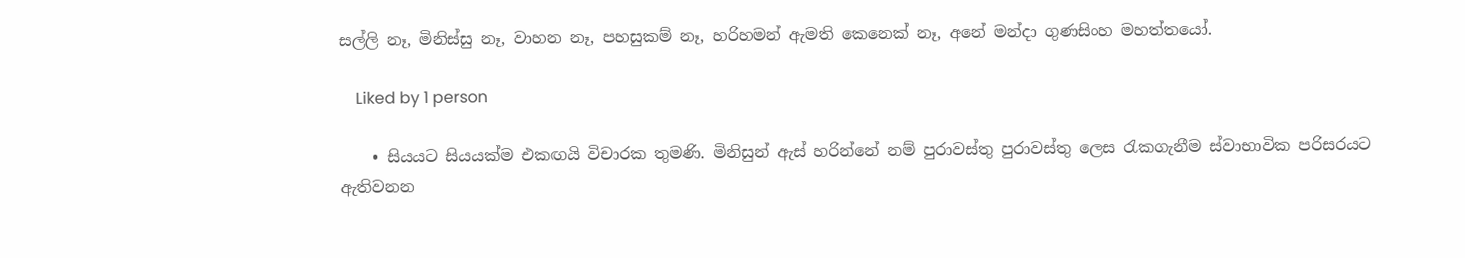සල්ලි නෑ, මිනිස්සු නෑ, වාහන නෑ, පහසුකම් නෑ, හරිහමන් ඇමති කෙනෙක් නෑ, අනේ මන්දා ගුණසිංහ මහත්තයෝ.

    Liked by 1 person

    • සියයට සියයක්ම එකඟයි විචාරක තුමණි. මිනිසුන් ඇස් හරින්නේ නම් පුරාවස්තු පුරාවස්තු ලෙස රැකගැනීම ස්වාභාවික පරිසරයට ඇතිවනන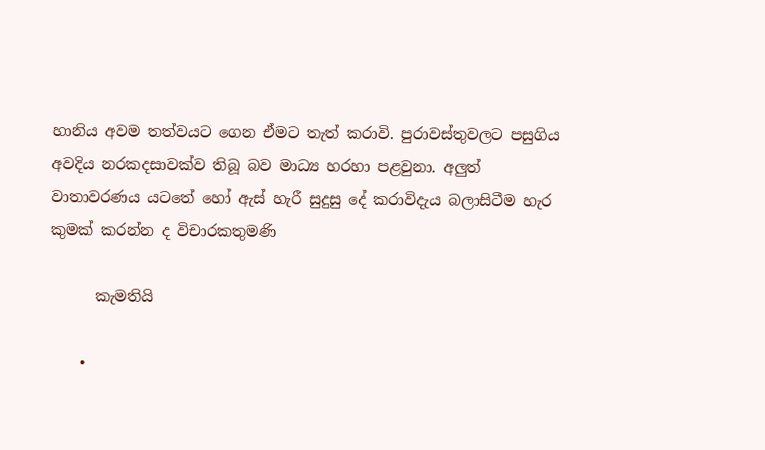හානිය අවම තත්වයට ගෙන ඒමට තැත් කරාවි. පුරාවස්තුවලට පසුගිය අවදිය නරකදසාවක්ව තිබූ බව මාධ්‍ය හරහා පළවුනා. අලුත් වාතාවරණය යටතේ හෝ ඇස් හැරී සුදුසු දේ කරාවිදැය බලාසිටීම හැර කුමක් කරන්න ද විචාරකතුමණි

      කැමතියි

    •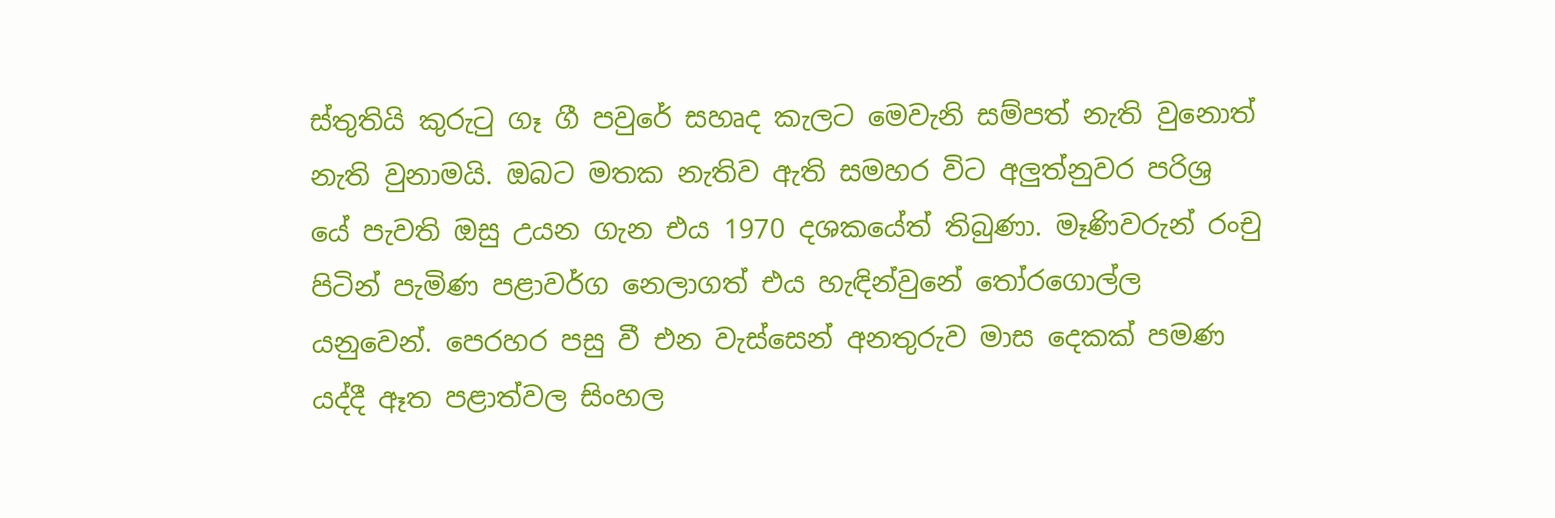ස්තුතියි කුරුටු ගෑ ගී පවුරේ සහෘද කැලට මෙවැනි සම්පත් නැති වුනොත් නැති වුනාමයි. ඔබට මතක නැතිව ඇති සමහර විට අලුත්නුවර පරිශ්‍ර යේ පැවති ඔසු උයන ගැන එය 1970 දශකයේත් තිබුණා. මෑණිවරුන් රංචු පිටින් පැමිණ පළාවර්ග නෙලාගත් එය හැඳින්වුනේ තෝරගොල්ල යනුවෙන්. පෙරහර පසු වී එන වැස්සෙන් අනතුරුව මාස දෙකක් පමණ යද්දී ඈත පළාත්වල සිංහල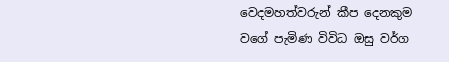වෙදමහත්වරුන් කීප දෙනකුම වගේ පැමිණ විවිධ ඔසු වර්ග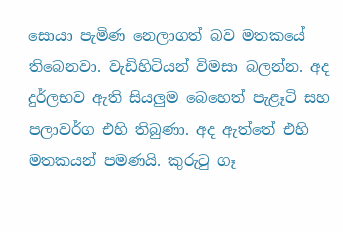සොයා පැමිණ නෙලාගත් බව මතකයේ තිබෙනවා. වැඩිහිටියන් විමසා බලන්න. අද දුර්ලභව ඇති සියලුම බෙහෙත් පැළෑටි සහ පලාවර්ග එහි තිබුණා. අද ඇත්තේ එහි මතකයන් පමණයි. කුරුටු ගෑ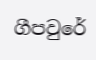ගීපවුරේ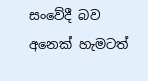සංවේදී බව අනෙක් හැමටත්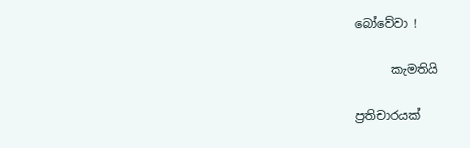බෝවේවා !

      කැමතියි

ප්‍රතිචාරයක්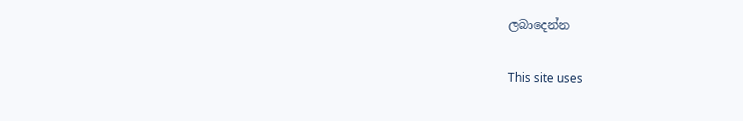ලබාදෙන්න

This site uses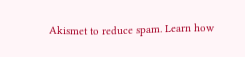Akismet to reduce spam. Learn how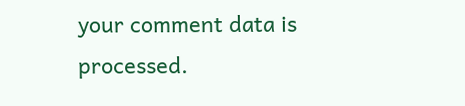your comment data is processed.